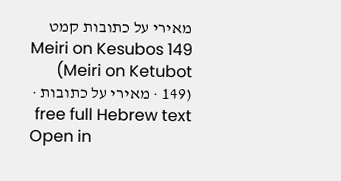מאירי על כתובות קמט
Meiri on Kesubos 149 (Meiri on Ketubot 149) · מאירי על כתובות · free full Hebrew text
Open in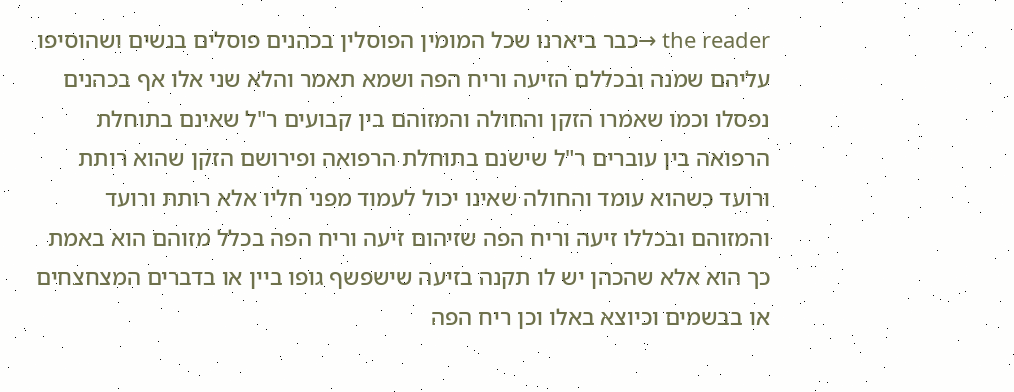the reader →כבר ביארנו שכל המומין הפוסלין בכהנים פוסלים בנשים ושהוסיפו עליהם שמנה ובכללם הזיעה וריח הפה ושמא תאמר והלא שני אלו אף בכהנים נפסלו וכמו שאמרו הזקן והחולה והמזוהם בין קבועים ר"ל שאינם בתוחלת הרפואה בין עוברים ר"ל שישנם בתוחלת הרפואה ופירושם הזקן שהוא רותת ורועד כשהוא עומד והחולה שאינו יכול לעמוד מפני חליו אלא רותת ורועד והמזוהם ובכללו זיעה וריח הפה שזיהום זיעה וריח הפה בכלל מזוהם הוא באמת כך הוא אלא שהכהן יש לו תקנה בזיעה שישפשף גופו ביין או בדברים המצחצחים או בבשמים וכיוצא באלו וכן ריח הפה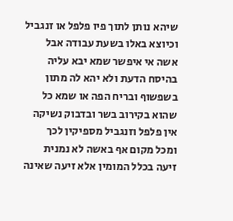שיהא נותן לתוך פיו פלפל או זנגביל וכיוצא באלו בשעת עבודה אבל אשה אי איפשר שמא יבא עליה בהיסח הדעת ולא יהא לה מתון בשפשוף ובריח הפה או שמא כל שהוא בקירוב בשר ובדבוק נשיקה אין פלפל וזנגביל מספיקין לכך ומכל מקום אף באשה לא נמנית זיעה בכלל המומין אלא זיעה שאינה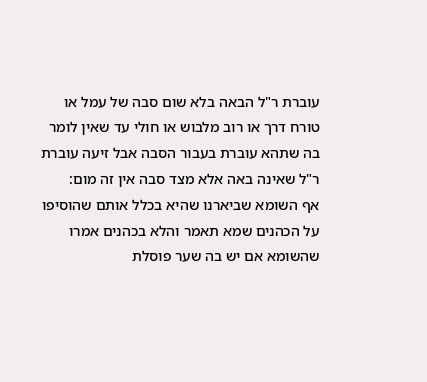עוברת ר"ל הבאה בלא שום סבה של עמל או טורח דרך או רוב מלבוש או חולי עד שאין לומר בה שתהא עוברת בעבור הסבה אבל זיעה עוברת ר"ל שאינה באה אלא מצד סבה אין זה מום:
אף השומא שביארנו שהיא בכלל אותם שהוסיפו על הכהנים שמא תאמר והלא בכהנים אמרו שהשומא אם יש בה שער פוסלת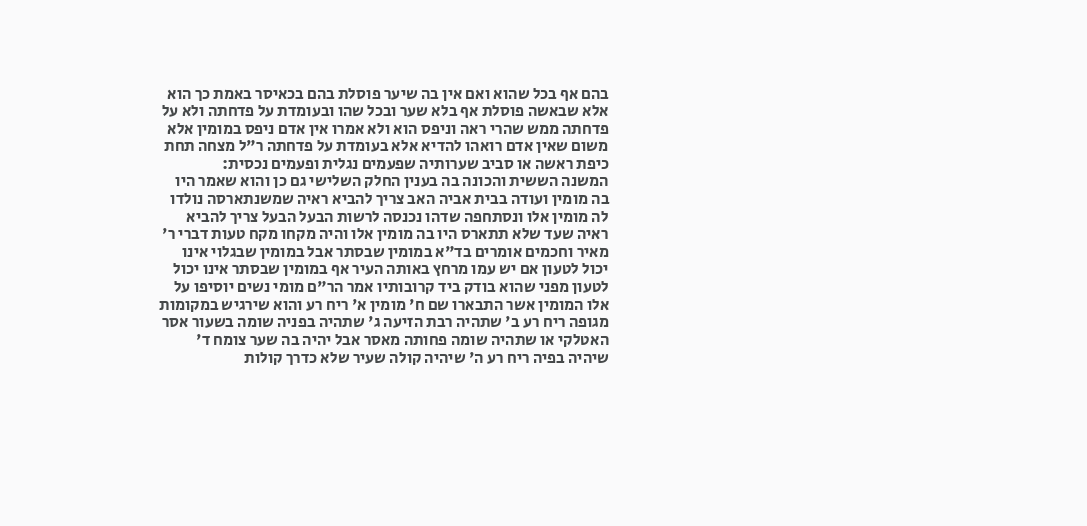בהם אף בכל שהוא ואם אין בה שיער פוסלת בהם בכאיסר באמת כך הוא אלא שבאשה פוסלת אף בלא שער ובכל שהו ובעומדת על פדחתה ולא על פדחתה ממש שהרי ראה וניפס הוא ולא אמרו אין אדם ניפס במומין אלא משום שאין אדם רואהו להדיא אלא בעומדת על פדחתה ר"ל מצחה תחת כיפת ראשה או סביב שערותיה שפעמים נגלית ופעמים נכסית:
המשנה הששית והכונה בה בענין החלק השלישי גם כן והוא שאמר היו בה מומין ועודה בבית אביה האב צריך להביא ראיה שמשנתארסה נולדו לה מומין אלו ונסתחפה שדהו נכנסה לרשות הבעל הבעל צריך להביא ראיה שעד שלא תתארס היו בה מומין אלו והיה מקחו מקח טעות דברי ר' מאיר וחכמים אומרים בד"א במומין שבסתר אבל במומין שבגלוי אינו יכול לטעון אם יש עמו מרחץ באותה העיר אף במומין שבסתר אינו יכול לטעון מפני שהוא בודק ביד קרובותיו אמר הר"ם מומי נשים יוסיפו על אלו המומין אשר התבארו שם ח' מומין א' ריח רע והוא שירגיש במקומות מגופה ריח רע ב' שתהיה רבת הזיעה ג' שתהיה בפניה שומה בשעור אסר האטלקי או שתהיה שומה פחותה מאסר אבל יהיה בה שער צומח ד' שיהיה בפיה ריח רע ה' שיהיה קולה שעיר שלא כדרך קולות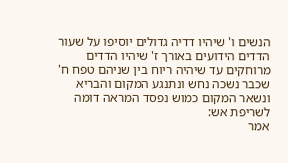הנשים ו' שיהיו דדיה גדולים יוסיפו על שעור הדדים הידועים באורך ז' שיהיו הדדים מרוחקים עד שיהיה ריוח בין שניהם טפח ח' שכבר נשכה נחש ונתנגע המקום והבריא ונשאר המקום כמוש נפסד המראה דומה לשריפת אש:
אמר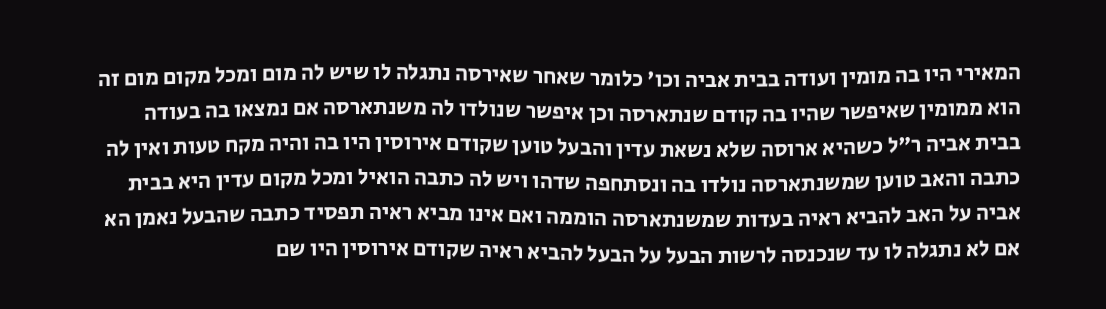המאירי היו בה מומין ועודה בבית אביה וכו' כלומר שאחר שאירסה נתגלה לו שיש לה מום ומכל מקום מום זה הוא ממומין שאיפשר שהיו בה קודם שנתארסה וכן איפשר שנולדו לה משנתארסה אם נמצאו בה בעודה בבית אביה ר"ל כשהיא ארוסה שלא נשאת עדין והבעל טוען שקודם אירוסין היו בה והיה מקח טעות ואין לה כתבה והאב טוען שמשנתארסה נולדו בה ונסתחפה שדהו ויש לה כתבה הואיל ומכל מקום עדין היא בבית אביה על האב להביא ראיה בעדות שמשנתארסה הוממה ואם אינו מביא ראיה תפסיד כתבה שהבעל נאמן הא אם לא נתגלה לו עד שנכנסה לרשות הבעל על הבעל להביא ראיה שקודם אירוסין היו שם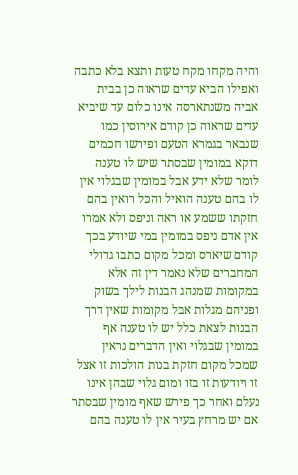והיה מקחו מקח טעות ותצא בלא כתבה ואפילו הביא עדים שראוה כן בבית אביה משנתארסה אינו כלום עד שיביא עדים שראוה כן קודם אירוסין כמו שנבאר בגמרא הטעם ופירשו חכמים דוקא במומין שבסתר שיש לו טענה לומר שלא ידע אבל במומין שבגלוי אין לו בהם טענה הואיל והכל רואין בהם חזקתו ששמע או ראה וניפס ולא אמרו אין אדם ניפס במומין במי שיודע בכך קודם שיארס ומכל מקום כתבו גדולי המחברים שלא נאמר דין זה אלא במקומות שמנהג הבנות לילך בשוק ופניהם מגלות אבל מקומות שאין דרך הבנות לצאת כלל יש לו טענה אף במומין שבגלוי ואין הדברים נראין שמכל מקום חזקת בנות הולכות זו אצל זו ויודעות זו בזו ומום גלוי שבהן אינו נעלם ואחר כך פירש שאף מומין שבסתר אם יש מרחץ בעיר אין לו טענה בהם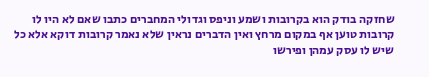שחזקה בודק הוא בקרובות ושמע וניפס וגדולי המחברים כתבו שאם לא היו לו קרובות טוען אף במקום מרחץ ואין הדברים נראין שלא נאמר קרובות דוקא אלא כל שיש לו עסק עמהן ופירשו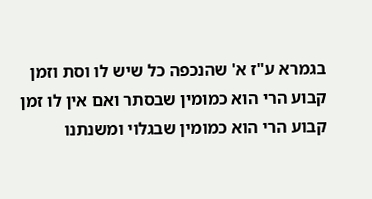בגמרא ע"ז א' שהנכפה כל שיש לו וסת וזמן קבוע הרי הוא כמומין שבסתר ואם אין לו זמן קבוע הרי הוא כמומין שבגלוי ומשנתנו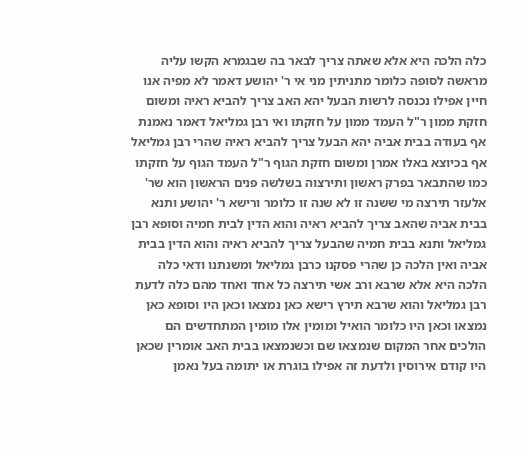כלה הלכה היא אלא שאתה צריך לבאר בה שבגמרא הקשו עליה מראשה לסופה כלומר מתניתין מני אי ר' יהושע דאמר לא מפיה אנו חיין אפילו נכנסה לרשות הבעל יהא האב צריך להביא ראיה ומשום חזקת ממון ר"ל העמד ממון על חזקתו ואי רבן גמליאל דאמר נאמנת אף בעודה בבית אביה יהא הבעל צריך להביא ראיה שהרי רבן גמליאל אף בכיוצא באלו אמרן ומשום חזקת הגוף ר"ל העמד הגוף על חזקתו כמו שהתבאר בפרק ראשון ותירצוה בשלשה פנים הראשון הוא שר' אלעזר תירצה מי ששנה זו לא שנה זו כלומר ורישא ר' יהושע ותנא בבית אביה שהאב צריך להביא ראיה והוא הדין לבית חמיה וסופא רבן גמליאל ותנא בבית חמיה שהבעל צריך להביא ראיה והוא הדין בבית אביה ואין הלכה כן שהרי פסקנו כרבן גמליאל ומשנתנו ודאי כלה הלכה היא אלא שרבא ורב אשי תירצה כל אחד ואחד מהם כלה לדעת רבן גמליאל והוא שרבא תירץ רישא כאן נמצאו וכאן היו וסופא כאן נמצאו וכאן היו כלומר הואיל ומומין אלו מומין המתחדשים הם הולכים אחר המקום שנמצאו שם וכשנמצאו בבית האב אומרין שכאן היו קודם אירוסין ולדעת זה אפילו בוגרת או יתומה בעל נאמן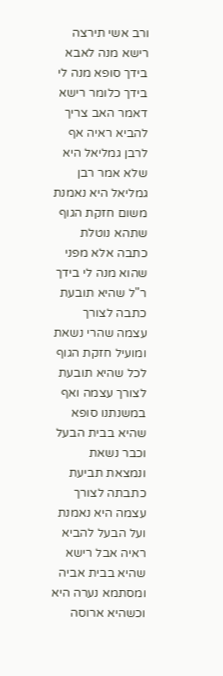ורב אשי תירצה רישא מנה לאבא בידך סופא מנה לי בידך כלומר רישא דאמר האב צריך להביא ראיה אף לרבן גמליאל היא שלא אמר רבן גמליאל היא נאמנת משום חזקת הגוף שתהא נוטלת כתבה אלא מפני שהוא מנה לי בידך ר"ל שהיא תובעת כתבה לצורך עצמה שהרי נשאת ומועיל חזקת הגוף לכל שהיא תובעת לצורך עצמה ואף במשנתנו סופא שהיא בבית הבעל וכבר נשאת ונמצאת תביעת כתבתה לצורך עצמה היא נאמנת ועל הבעל להביא ראיה אבל רישא שהיא בבית אביה ומסתמא נערה היא וכשהיא ארוסה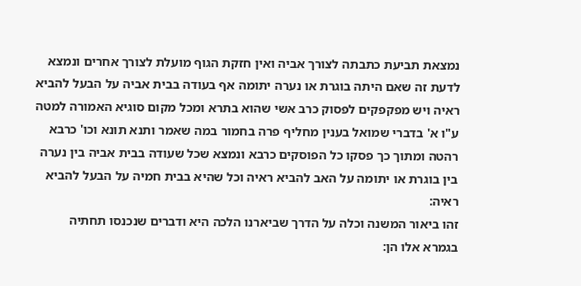נמצאת תביעת כתבתה לצורך אביה ואין חזקת הגוף מועלת לצורך אחרים ונמצא לדעת זה שאם היתה בוגרת או נערה יתומה אף בעודה בבית אביה על הבעל להביא ראיה ויש מפקפקים לפסוק כרב אשי שהוא בתרא ומכל מקום סוגיא האמורה למטה ע"ו א' בדברי שמואל בענין מחליף פרה בחמור במה שאמר ותנא תונא וכו' כרבא רהטה ומתוך כך פסקו כל הפוסקים כרבא ונמצא שכל שעודה בבית אביה בין נערה בין בוגרת או יתומה על האב להביא ראיה וכל שהיא בבית חמיה על הבעל להביא ראיה:
זהו ביאור המשנה וכלה על הדרך שביארנו הלכה היא ודברים שנכנסו תחתיה בגמרא אלו הן: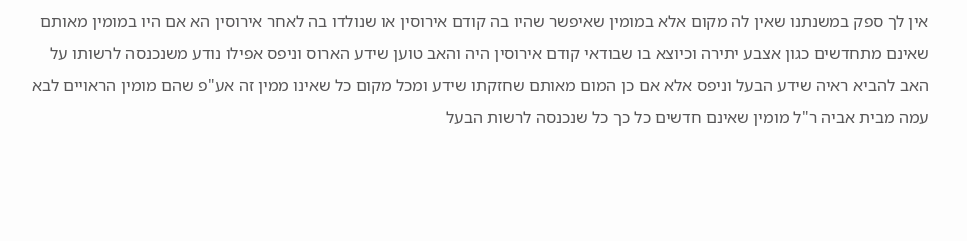אין לך ספק במשנתנו שאין לה מקום אלא במומין שאיפשר שהיו בה קודם אירוסין או שנולדו בה לאחר אירוסין הא אם היו במומין מאותם שאינם מתחדשים כגון אצבע יתירה וכיוצא בו שבודאי קודם אירוסין היה והאב טוען שידע הארוס וניפס אפילו נודע משנכנסה לרשותו על האב להביא ראיה שידע הבעל וניפס אלא אם כן המום מאותם שחזקתו שידע ומכל מקום כל שאינו ממין זה אע"פ שהם מומין הראויים לבא עמה מבית אביה ר"ל מומין שאינם חדשים כל כך כל שנכנסה לרשות הבעל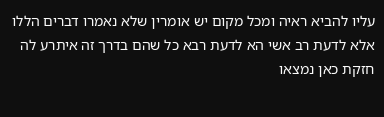עליו להביא ראיה ומכל מקום יש אומרין שלא נאמרו דברים הללו אלא לדעת רב אשי הא לדעת רבא כל שהם בדרך זה איתרע לה חזקת כאן נמצאו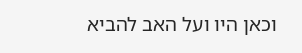וכאן היו ועל האב להביא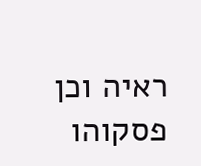ראיה וכן פסקוהו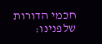חכמי הדורות שלפנינו: